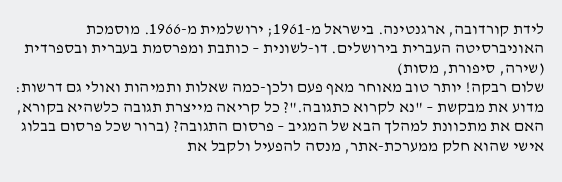לידת קורדובה, ארגנטינה. בישראל מ-1961; ירושלמית מ-1966. מוסמכת האוניברסיטה העברית בירושלים. דו-לשונית – כותבת ומפרסמת בעברית ובספרדית (שירה, סיפורת, מסות)
שלום רבקה! יותר טוב מאוחר מאף פעם ולכן-כמה שאלות ותמיהות ואולי גם דרשות:
מדוע את מבקשת – "נא לקרוא כתגובה."? כל קריאה מייצרת תגובה כלשהיא בקורא, האם את מתכוונת למהלך הבא של המגיב – פרסום התגובה? (ברור שכל פרסום בבלוג אישי שהוא חלק ממערכת-אתר, מנסה להפעיל ולקבל את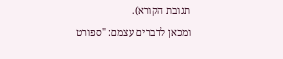תגובת הקורא).
ומכאן לדברים עצמם: "ספורט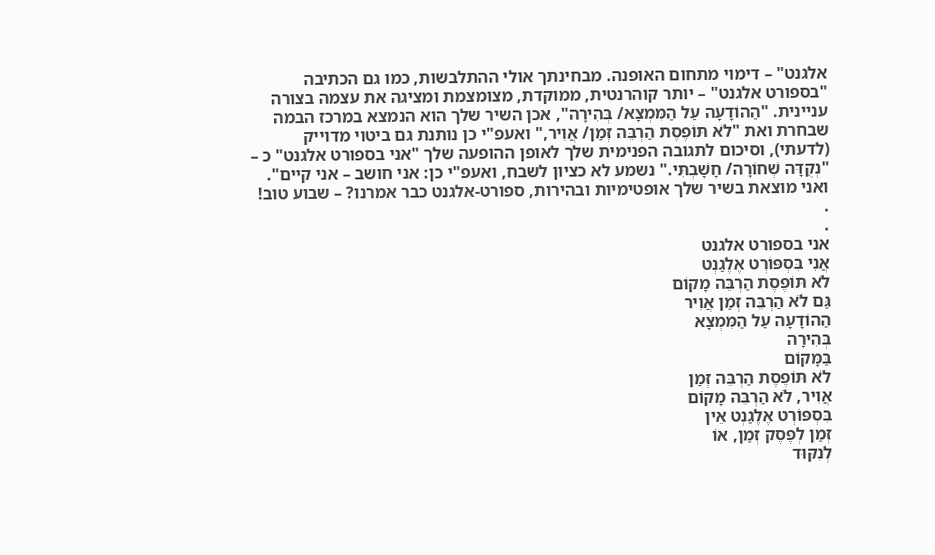אלגנט" – דימוי מתחום האופנה. מבחינתך אולי ההתלבשות, כמו גם הכתיבה "בספורט אלגנט" – יותר קוהרנטית, ממוקדת, מצומצמת ומציגה את עצמה בצורה עניינית. "הַהוֹדָעָה עַל הַמִּמְצָא/ בְּהִירָה", אכן השיר שלך הוא הנמצא במרכז הבמה שבחרת ואת "לֹא תּוֹפֶסֶת הַרְבֵּה זְמַן/ אֲוִיר," ואעפ"י כן נותנת גם ביטוי מדוייק (לדעתי), וסיכום לתגובה הפנימית שלך לאופן ההופעה שלך "אני בספורט אלגנט" כ – "נְקֻדָּה שְׁחוֹרָה/ חָשָׁבְתִּי." נשמע לא כציון לשבח, ואעפ"י כן: אני חושב – אני קיים". ואני מוצאת בשיר שלך אופטימיות ובהירות, ספורט-אלגנט כבר אמרנו? – שבוע טוב!
.
.
אני בספורט אלגנט
אֲנִי בִּסְפּוֹרְט אֶלֶגַנְט
לֹא תּוֹפֶסֶת הַרְבֵּה מָקוֹם
גַּם לֹא הַרְבֵּה זְמַן אֲוִיר
הַהוֹדָעָה עַל הַמִּמְצָא
בְּהִירָה
בַּמָּקוֹם
לֹא תּוֹפֶסֶת הַרְבֵּה זְמַן
אֲוִיר, לֹא הַרְבֵּה מָקוֹם
בִּסְפּוֹרְט אֶלֶגַנְט אֵין
זְמַן לְפֶסֶק זְמַן, אוֹ
לְנִקּוּד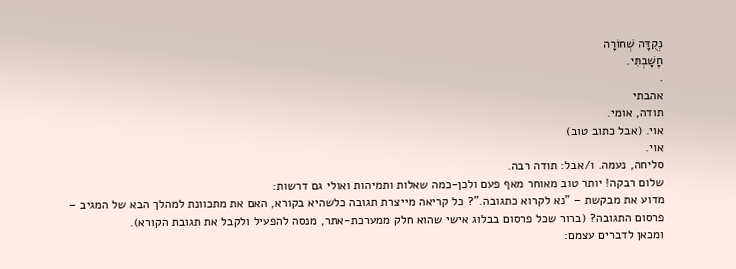נְקֻדָּה שְׁחוֹרָה
חָשָׁבְתִּי.
.
אהבתי
תודה, אומי.
אוי. (אבל כתוב טוב)
אוי.
סליחה, נעמה. ו/אבל: תודה רבה.
שלום רבקה! יותר טוב מאוחר מאף פעם ולכן-כמה שאלות ותמיהות ואולי גם דרשות:
מדוע את מבקשת – "נא לקרוא כתגובה."? כל קריאה מייצרת תגובה כלשהיא בקורא, האם את מתכוונת למהלך הבא של המגיב – פרסום התגובה? (ברור שכל פרסום בבלוג אישי שהוא חלק ממערכת-אתר, מנסה להפעיל ולקבל את תגובת הקורא).
ומכאן לדברים עצמם: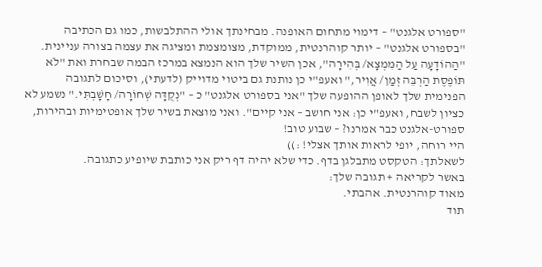"ספורט אלגנט" – דימוי מתחום האופנה. מבחינתך אולי ההתלבשות, כמו גם הכתיבה "בספורט אלגנט" – יותר קוהרנטית, ממוקדת, מצומצמת ומציגה את עצמה בצורה עניינית. "הַהוֹדָעָה עַל הַמִּמְצָא/ בְּהִירָה", אכן השיר שלך הוא הנמצא במרכז הבמה שבחרת ואת "לֹא תּוֹפֶסֶת הַרְבֵּה זְמַן/ אֲוִיר," ואעפ"י כן נותנת גם ביטוי מדוייק (לדעתי), וסיכום לתגובה הפנימית שלך לאופן ההופעה שלך "אני בספורט אלגנט" כ – "נְקֻדָּה שְׁחוֹרָה/ חָשָׁבְתִּי." נשמע לא כציון לשבח, ואעפ"י כן: אני חושב – אני קיים". ואני מוצאת בשיר שלך אופטימיות ובהירות, ספורט-אלגנט כבר אמרנו? – שבוע טוב!
היי רוחה, יופי לראות אותך אצלי! :))
לשאלתך: הטקסט מתבלגן בדף. כדי שלא יהיה דף ריק אני כותבת שיופיע כתגובה.
באשר לקריאה + תגובה שלך:
מאוד קוהרנטית. אהבתי.
תוד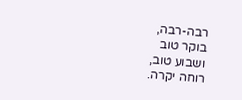רבה-רבה,
בוקר טוב
ושבוע טוב,
רוחה יקרה.